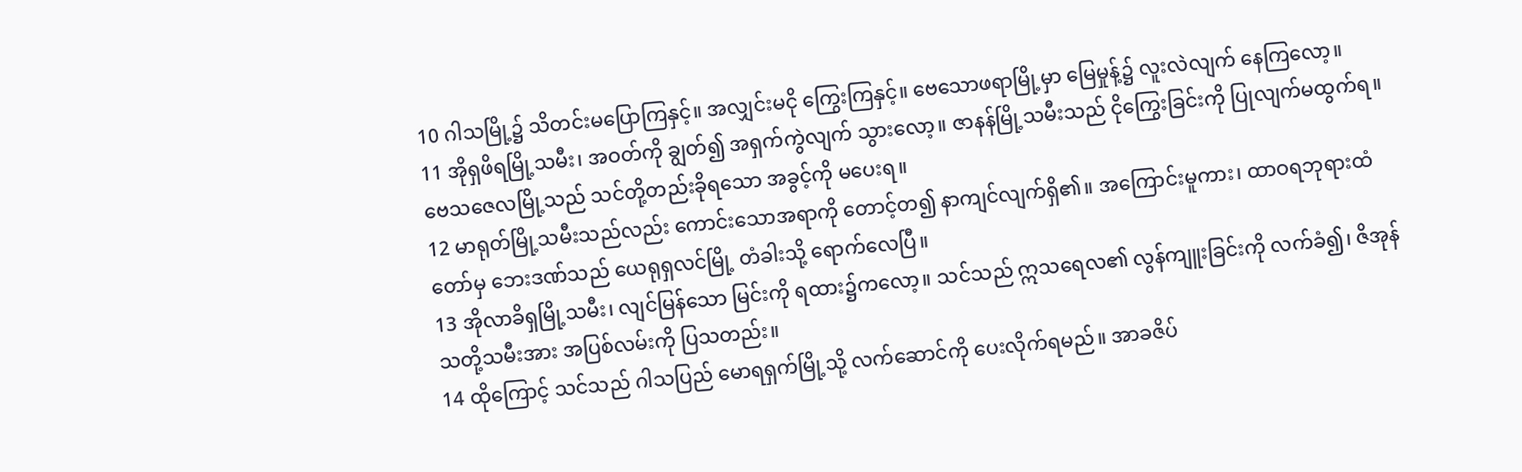10 ဂါသမြို့၌ သိတင်းမပြောကြနှင့်။ အလျှင်းမငို ကြွေးကြနှင့်။ ဗေသောဖရာမြို့မှာ မြေမှုန့်၌ လူးလဲလျက် နေကြလော့။
11 အိုရှဖိရမြို့သမီး၊ အဝတ်ကို ချွတ်၍ အရှက်ကွဲလျက် သွားလော့။ ဇာနန်မြို့သမီးသည် ငိုကြွေးခြင်းကို ပြုလျက်မထွက်ရ။ ဗေသဇေလမြို့သည် သင်တို့တည်းခိုရသော အခွင့်ကို မပေးရ။
12 မာရုတ်မြို့သမီးသည်လည်း ကောင်းသောအရာကို တောင့်တ၍ နာကျင်လျက်ရှိ၏။ အကြောင်းမူကား၊ ထာဝရဘုရားထံတော်မှ ဘေးဒဏ်သည် ယေရုရှလင်မြို့ တံခါးသို့ ရောက်လေပြီ။
13 အိုလာခိရှမြို့သမီး၊ လျင်မြန်သော မြင်းကို ရထား၌ကလော့။ သင်သည် ဣသရေလ၏ လွန်ကျူးခြင်းကို လက်ခံ၍၊ ဇိအုန်သတို့သမီးအား အပြစ်လမ်းကို ပြသတည်း။
14 ထိုကြောင့် သင်သည် ဂါသပြည် မောရရှက်မြို့သို့ လက်ဆောင်ကို ပေးလိုက်ရမည်။ အာခဇိပ်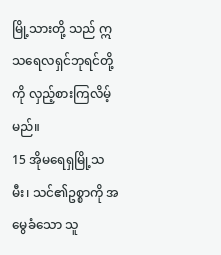မြို့သားတို့ သည် ဣသရေလရှင်ဘုရင်တို့ကို လှည့်စားကြလိမ့်မည်။
15 အိုမရေရှမြို့သမီး၊ သင်၏ဥစ္စာကို အမွေခံသော သူ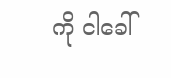ကို ငါခေါ်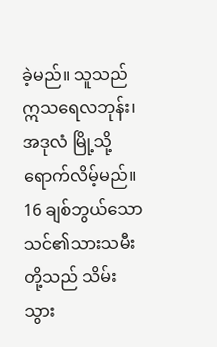ခဲ့မည်။ သူသည် ဣသရေလဘုန်း၊ အဒုလံ မြို့သို့ ရောက်လိမ့်မည်။
16 ချစ်ဘွယ်သော သင်၏သားသမီးတို့သည် သိမ်းသွား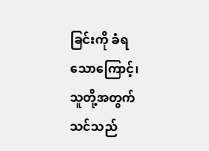ခြင်းကို ခံရသောကြောင့်၊ သူတို့အတွက် သင်သည်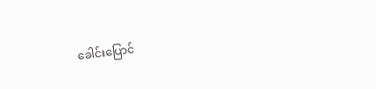ခေါင်းပြောင်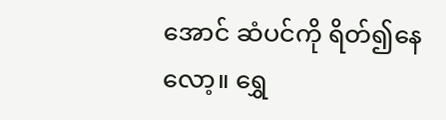အောင် ဆံပင်ကို ရိတ်၍နေလော့။ ရွှေ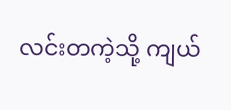လင်းတကဲ့သို့ ကျယ်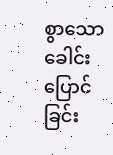စွာသော ခေါင်းပြောင်ခြင်း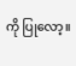ကို ပြုလော့။